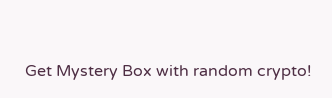Get Mystery Box with random crypto!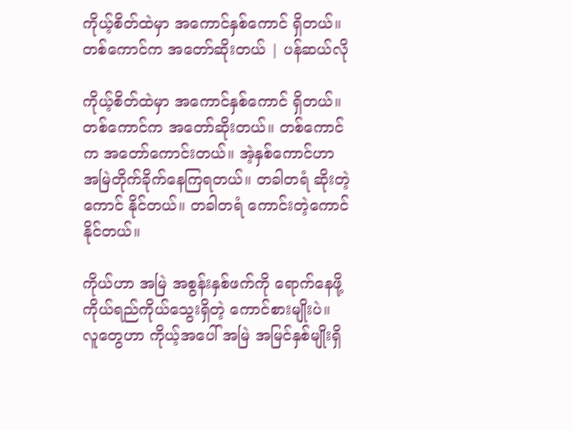ကိုယ့်စိတ်ထဲမှာ အကောင်နှစ်ကောင် ရှိတယ်။ တစ်ကောင်က အတော်ဆိုးတယ် | ပန်ဆယ်လို

ကိုယ့်စိတ်ထဲမှာ အကောင်နှစ်ကောင် ရှိတယ်။ တစ်ကောင်က အတော်ဆိုးတယ်။ တစ်ကောင်က အတော်ကောင်းတယ်။ အဲ့နှစ်ကောင်ဟာ အမြဲတိုက်ခိုက်နေကြရတယ်။ တခါတရံ ဆိုးတဲ့ကောင် နိုင်တယ်။ တခါတရံ ကောင်းတဲ့ကောင် နိုင်တယ်။

ကိုယ်ဟာ အမြဲ အစွန်းနှစ်ဖက်ကို ရောက်နေဖို့ ကိုယ်ရည်ကိုယ်သွေးရှိတဲ့ ကောင်စားမျိုးပဲ။ လူတွေဟာ ကိုယ့်အပေါ် အမြဲ အမြင်နှစ်မျိုးရှိ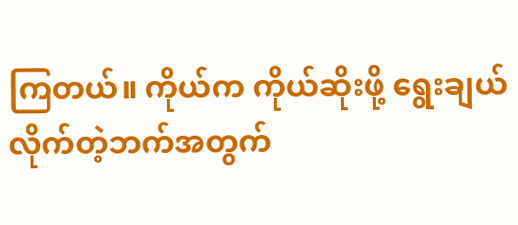ကြတယ်။ ကိုယ်က ကိုယ်ဆိုးဖို့ ရွေးချယ်လိုက်တဲ့ဘက်အတွက်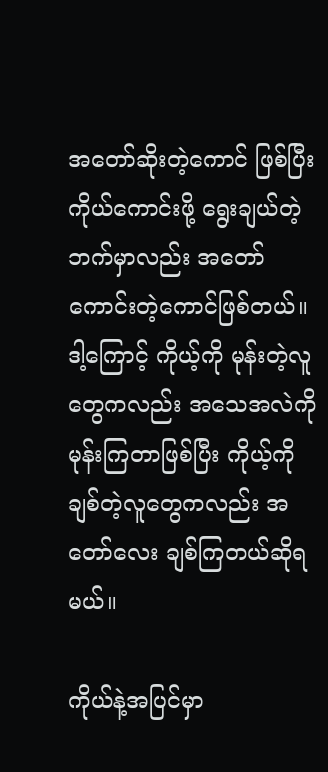အတော်ဆိုးတဲ့ကောင် ဖြစ်ပြီး ကိုယ်ကောင်းဖို့ ရွေးချယ်တဲ့ဘက်မှာလည်း အတော်ကောင်းတဲ့ကောင်ဖြစ်တယ်။ ဒါ့ကြောင့် ကိုယ့်ကို မုန်းတဲ့လူတွေကလည်း အသေအလဲကို မုန်းကြတာဖြစ်ပြီး ကိုယ့်ကိုချစ်တဲ့လူတွေကလည်း အတော်လေး ချစ်ကြတယ်ဆိုရမယ်။

ကိုယ်နဲ့အပြင်မှာ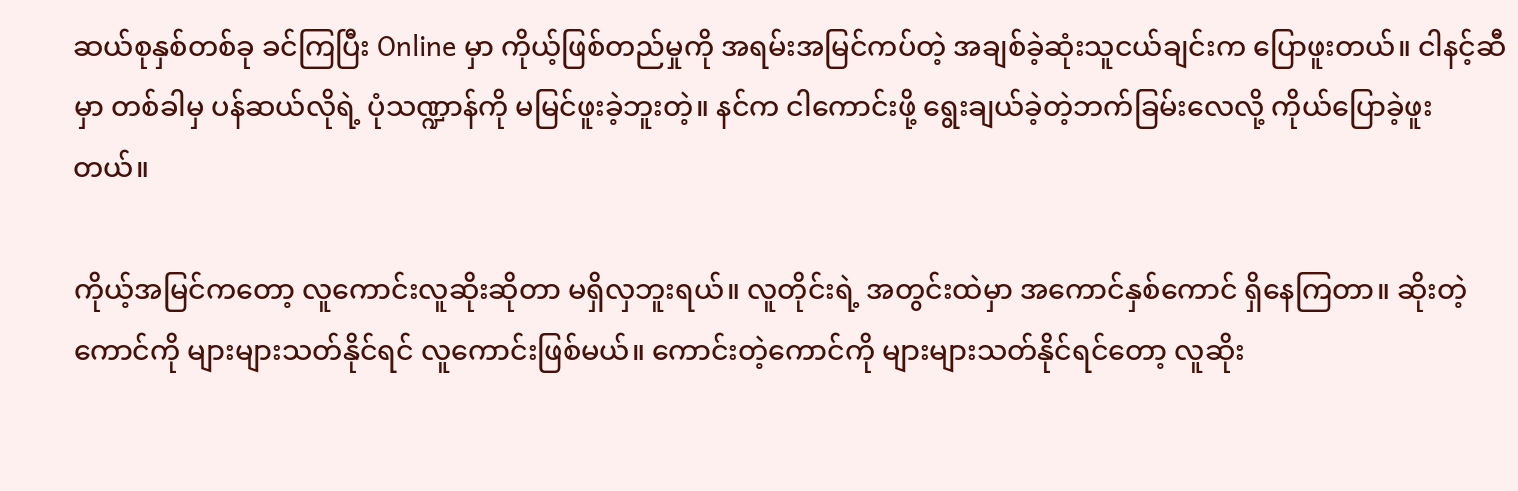ဆယ်စုနှစ်တစ်ခု ခင်ကြပြီး Online မှာ ကိုယ့်ဖြစ်တည်မှုကို အရမ်းအမြင်ကပ်တဲ့ အချစ်ခဲ့ဆုံးသူငယ်ချင်းက ပြောဖူးတယ်။ ငါနင့်ဆီမှာ တစ်ခါမှ ပန်ဆယ်လိုရဲ့ ပုံသဏ္ဍာန်ကို မမြင်ဖူးခဲ့ဘူးတဲ့။ နင်က ငါကောင်းဖို့ ရွေးချယ်ခဲ့တဲ့ဘက်ခြမ်းလေလို့ ကိုယ်ပြောခဲ့ဖူးတယ်။

ကိုယ့်အမြင်ကတော့ လူကောင်းလူဆိုးဆိုတာ မရှိလှဘူးရယ်။ လူတိုင်းရဲ့ အတွင်းထဲမှာ အကောင်နှစ်ကောင် ရှိနေကြတာ။ ဆိုးတဲ့ကောင်ကို များများသတ်နိုင်ရင် လူကောင်းဖြစ်မယ်။ ကောင်းတဲ့ကောင်ကို များများသတ်နိုင်ရင်တော့ လူဆိုး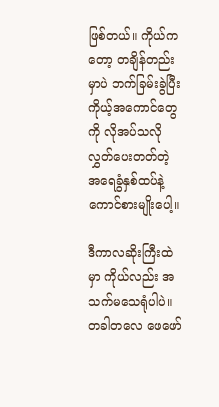ဖြစ်တယ်။ ကိုယ်ကတော့ တချိန်တည်းမှာပဲ ဘက်ခြမ်းခွဲပြီး ကိုယ့်အကောင်တွေကို လိုအပ်သလို လွှတ်ပေးတတ်တဲ့ အရေခွံနှစ်ထပ်နဲ့ကောင်စားမျိုးပေါ့။

ဒီကာလဆိုးကြီးထဲမှာ ကိုယ်လည်း အသက်မသေရုံပါပဲ။ တခါတလေ ဖေဖော်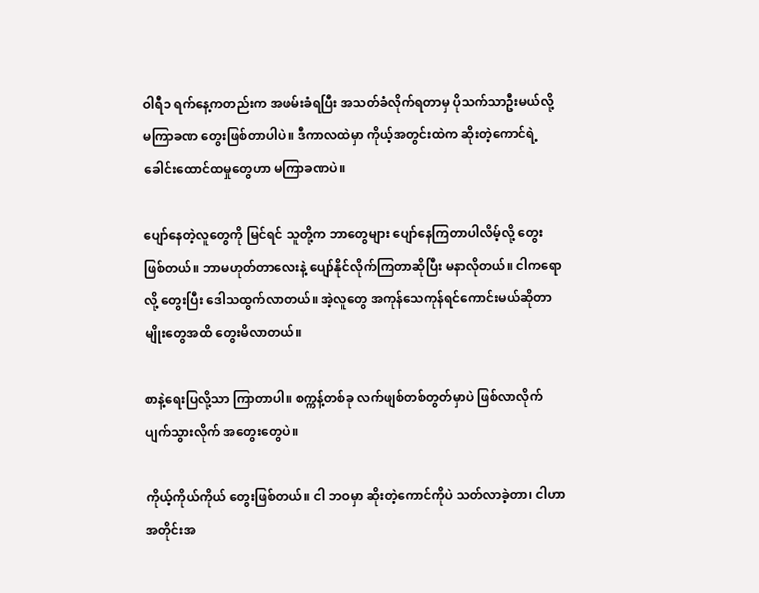ဝါရီ၁ ရက်နေ့ကတည်းက အဖမ်းခံရပြီး အသတ်ခံလိုက်ရတာမှ ပိုသက်သာဦးမယ်လို့ မကြာခဏ တွေးဖြစ်တာပါပဲ။ ဒီကာလထဲမှာ ကိုယ့်အတွင်းထဲက ဆိုးတဲ့ကောင်ရဲ့ ခေါင်းထောင်ထမှုတွေဟာ မကြာခဏပဲ။

ပျော်နေတဲ့လူတွေကို မြင်ရင် သူတို့က ဘာတွေများ ပျော်နေကြတာပါလိမ့်လို့ တွေးဖြစ်တယ်။ ဘာမဟုတ်တာလေးနဲ့ ပျော်နိုင်လိုက်ကြတာဆိုပြီး မနာလိုတယ်။ ငါကရောလို့ တွေးပြီး ဒေါသထွက်လာတယ်။ အဲ့လူတွေ အကုန်သေကုန်ရင်ကောင်းမယ်ဆိုတာမျိုးတွေအထိ တွေးမိလာတယ်။

စာနဲ့ရေးပြလို့သာ ကြာတာပါ။ စက္ကန့်တစ်ခု လက်ဖျစ်တစ်တွတ်မှာပဲ ဖြစ်လာလိုက် ပျက်သွားလိုက် အတွေးတွေပဲ။

ကိုယ့်ကိုယ်ကိုယ် တွေးဖြစ်တယ်။ ငါ ဘဝမှာ ဆိုးတဲ့ကောင်ကိုပဲ သတ်လာခဲ့တာ၊ ငါဟာ အတိုင်းအ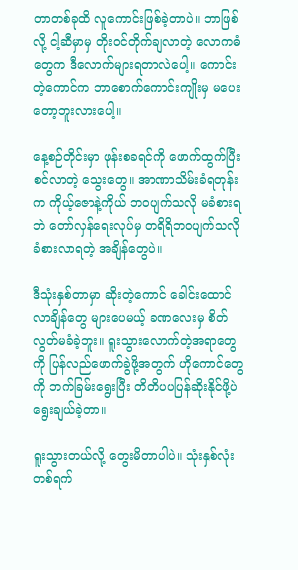တာတစ်ခုထိ လူကောင်းဖြစ်ခဲ့တာပဲ။ ဘာဖြစ်လို့ ငါ့ဆီမှာမှ တိုးဝင်တိုက်ချလာတဲ့ လောကဓံတွေက ဒီလောက်များရတာလဲပေါ့။ ကောင်းတဲ့ကောင်က ဘာစောက်ကောင်းကျိုးမှ မပေးတော့ဘူးလားပေါ့။

နေ့စဉ်တိုင်းမှာ ဖုန်းစခရင်ကို ဖောက်ထွက်ပြီး စင်လာတဲ့ သွေးတွေ။ အာဏာသိမ်းခံရတုန်းက ကိုယ့်ဇောနဲ့ကိုယ် ဘဝပျက်သလို မခံစားရဘဲ တော်လှန်ရေးလုပ်မှ တရိရိဘဝပျက်သလို ခံစားလာရတဲ့ အချိန်တွေပဲ။

ဒီသုံးနှစ်တာမှာ ဆိုးတဲ့ကောင် ခေါင်းထောင်လာချိန်တွေ များပေမယ့် ခဏလေးမှ စိတ်လွတ်မခံခဲ့ဘူး။ ရူးသွားလောက်တဲ့အရာတွေကို ပြန်လည်ဖောက်ခွဲဖို့အတွက် ဟိုကောင်တွေကို ဘက်ခြမ်းရွေးပြီး တိတိပပပြန်ဆိုးနိုင်ဖို့ပဲ ရွေးချယ်ခဲ့တာ။

ရူးသွားတယ်လို့ တွေးမိတာပါပဲ။ သုံးနှစ်လုံး တစ်ရက်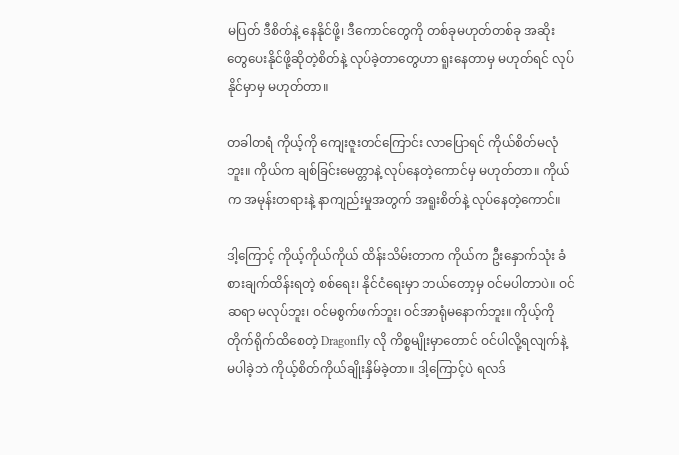မပြတ် ဒီစိတ်နဲ့ နေနိုင်ဖို့၊ ဒီကောင်တွေကို တစ်ခုမဟုတ်တစ်ခု အဆိုးတွေပေးနိုင်ဖို့ဆိုတဲ့စိတ်နဲ့ လုပ်ခဲ့တာတွေဟာ ရူးနေတာမှ မဟုတ်ရင် လုပ်နိုင်မှာမှ မဟုတ်တာ။

တခါတရံ ကိုယ့်ကို ကျေးဇူးတင်ကြောင်း လာပြောရင် ကိုယ်စိတ်မလုံဘူး။ ကိုယ်က ချစ်ခြင်းမေတ္တာနဲ့ လုပ်နေတဲ့ကောင်မှ မဟုတ်တာ။ ကိုယ်က အမုန်းတရားနဲ့ နာကျည်းမှုအတွက် အရူးစိတ်နဲ့ လုပ်နေတဲ့ကောင်။

ဒါ့ကြောင့် ကိုယ့်ကိုယ်ကိုယ် ထိန်းသိမ်းတာက ကိုယ်က ဦးနှောက်သုံး ခံစားချက်ထိန်းရတဲ့ စစ်ရေး၊ နိုင်ငံရေးမှာ ဘယ်တော့မှ ဝင်မပါတာပဲ။ ဝင်ဆရာ မလုပ်ဘူး၊ ဝင်မစွက်ဖက်ဘူး၊ ဝင်အာရုံမနောက်ဘူး။ ကိုယ့်ကို တိုက်ရိုက်ထိစေတဲ့ Dragonfly လို ကိစ္စမျိုးမှာတောင် ဝင်ပါလို့ရလျက်နဲ့ မပါခဲ့ဘဲ ကိုယ့်စိတ်ကိုယ်ချိုးနှိမ်ခဲ့တာ။ ဒါ့ကြောင့်ပဲ ရလဒ်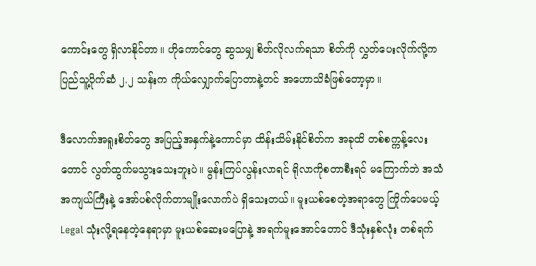ကောင်းတွေ ရှိလာနိုင်တာ။ ဟိုကောင်တွေ ဆွသမျှ စိတ်လိုလက်ရသာ စိတ်ကို လွှတ်ပေးလိုက်လို့က ပြည်သူ့ပိုက်ဆံ ၂.၂ သန်းက ကိုယ်လျှောက်ပြောတာနဲ့တင် အဟောသိခံဖြစ်တော့မှာ။

ဒီလောက်အရူးစိတ်တွေ အပြည့်အနှက်နဲ့ကောင်မှာ ထိန်းသိမ်းနိုင်စိတ်က အခုထိ တစ်စက္ကန့်လေးတောင် လွတ်ထွက်မသွားသေးဘူးပဲ။ မွန်းကြပ်လွန်းလာရင် ရိုလာကိုစတာစီးရင် မကြောက်ဘဲ အသံအကျယ်ကြီးနဲ့ အော်ပစ်လိုက်တာမျိုးလောက်ပဲ ရှိသေးတယ်။ မူးယစ်စေတဲ့အရာတွေ ကြိုက်ပေမယ့် Legal သုံးလို့ရနေတဲ့နေရာမှာ မူးယစ်ဆေးမပြောနဲ့ အရက်မူးအောင်တောင် ဒီသုံးနှစ်လုံး တစ်ရက်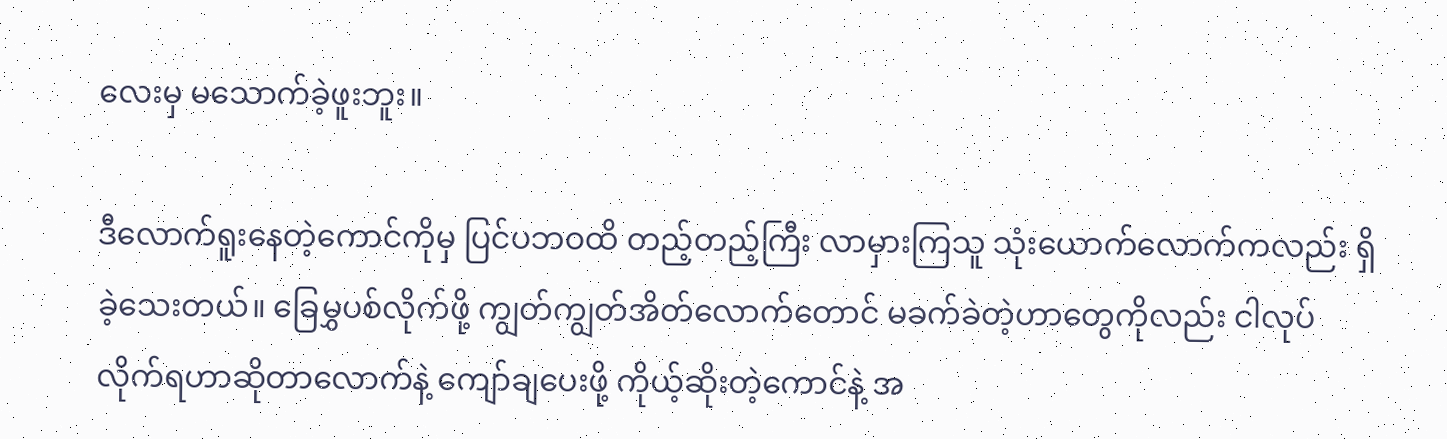လေးမှ မသောက်ခဲ့ဖူးဘူး။

ဒီလောက်ရူးနေတဲ့ကောင်ကိုမှ ပြင်ပဘဝထိ တည့်တည့်ကြီး လာမှားကြသူ သုံးယောက်လောက်ကလည်း ရှိခဲ့သေးတယ်။ ခြေမွှပစ်လိုက်ဖို့ ကျွတ်ကျွတ်အိတ်လောက်တောင် မခက်ခဲတဲ့ဟာတွေကိုလည်း ငါလုပ်လိုက်ရဟာဆိုတာလောက်နဲ့ ကျော်ချပေးဖို့ ကိုယ့်ဆိုးတဲ့ကောင်နဲ့ အ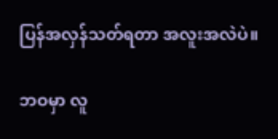ပြန်အလှန်သတ်ရတာ အလူးအလဲပဲ။

ဘဝမှာ လူ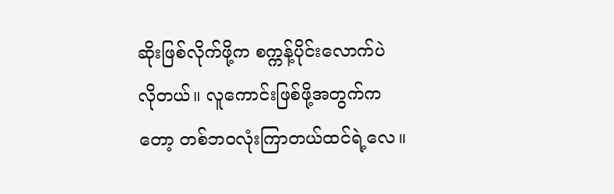ဆိုးဖြစ်လိုက်ဖို့က စက္ကန့်ပိုင်းလောက်ပဲ လိုတယ်။ လူကောင်းဖြစ်ဖို့အတွက်ကတော့ တစ်ဘဝလုံးကြာတယ်ထင်ရဲ့လေ။